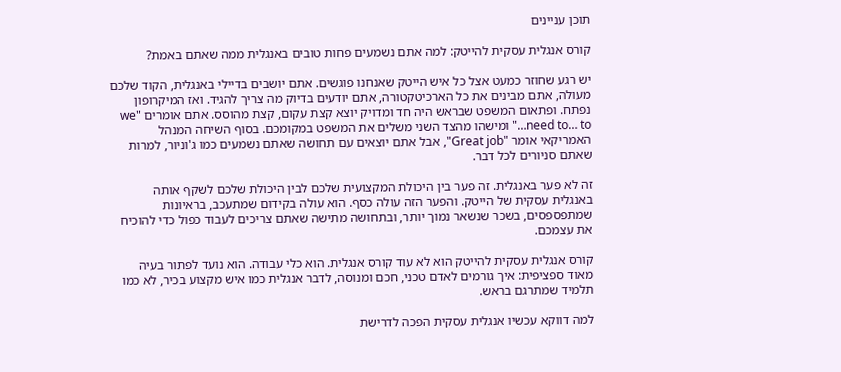תוכן עניינים

קורס אנגלית עסקית להייטק: למה אתם נשמעים פחות טובים באנגלית ממה שאתם באמת?

יש רגע שחוזר כמעט אצל כל איש הייטק שאנחנו פוגשים. אתם יושבים בדיילי באנגלית, הקוד שלכם מעולה, אתם מבינים את כל הארכיטקטורה, אתם יודעים בדיוק מה צריך להגיד. ואז המיקרופון נפתח. ופתאום המשפט שבראש היה חד ומדויק יוצא קצת עקום, קצת מהוסס. אתם אומרים "we need to… to…" ומישהו מהצד השני משלים את המשפט במקומכם. בסוף השיחה המנהל האמריקאי אומר "Great job", אבל אתם יוצאים עם תחושה שאתם נשמעים כמו ג'וניור, למרות שאתם סניורים לכל דבר.

זה לא פער באנגלית. זה פער בין היכולת המקצועית שלכם לבין היכולת שלכם לשקף אותה באנגלית עסקית של הייטק. והפער הזה עולה כסף. הוא עולה בקידום שמתעכב, בראיונות שמתפספסים, בשכר שנשאר נמוך יותר, ובתחושה מתישה שאתם צריכים לעבוד כפול כדי להוכיח את עצמכם.

קורס אנגלית עסקית להייטק הוא לא עוד קורס אנגלית. הוא כלי עבודה. הוא נועד לפתור בעיה מאוד ספציפית: איך גורמים לאדם טכני, חכם ומנוסה, לדבר אנגלית כמו איש מקצוע בכיר, לא כמו תלמיד שמתרגם בראש.

למה דווקא עכשיו אנגלית עסקית הפכה לדרישת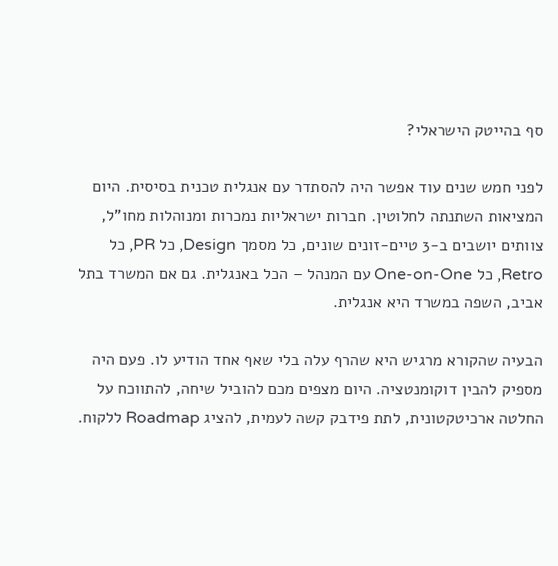סף בהייטק הישראלי?

לפני חמש שנים עוד אפשר היה להסתדר עם אנגלית טכנית בסיסית. היום המציאות השתנתה לחלוטין. חברות ישראליות נמכרות ומנוהלות מחו"ל, צוותים יושבים ב-3 טיים-זונים שונים, כל מסמך Design, כל PR, כל Retro, כל One-on-One עם המנהל – הכל באנגלית. גם אם המשרד בתל אביב, השפה במשרד היא אנגלית.

הבעיה שהקורא מרגיש היא שהרף עלה בלי שאף אחד הודיע לו. פעם היה מספיק להבין דוקומנטציה. היום מצפים מכם להוביל שיחה, להתווכח על החלטה ארכיטקטונית, לתת פידבק קשה לעמית, להציג Roadmap ללקוח.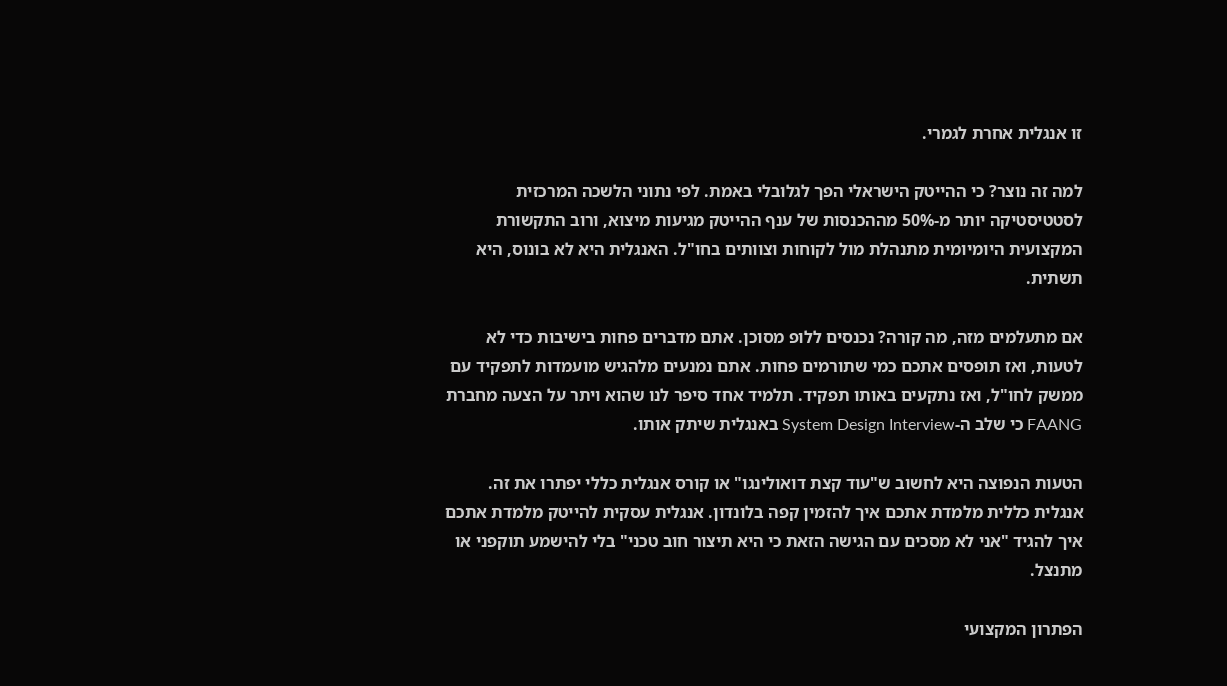זו אנגלית אחרת לגמרי.

למה זה נוצר? כי ההייטק הישראלי הפך לגלובלי באמת. לפי נתוני הלשכה המרכזית לסטטיסטיקה יותר מ-50% מההכנסות של ענף ההייטק מגיעות מיצוא, ורוב התקשורת המקצועית היומיומית מתנהלת מול לקוחות וצוותים בחו"ל. האנגלית היא לא בונוס, היא תשתית.

אם מתעלמים מזה, מה קורה? נכנסים ללופ מסוכן. אתם מדברים פחות בישיבות כדי לא לטעות, ואז תופסים אתכם כמי שתורמים פחות. אתם נמנעים מלהגיש מועמדות לתפקיד עם ממשק לחו"ל, ואז נתקעים באותו תפקיד. תלמיד אחד סיפר לנו שהוא ויתר על הצעה מחברת FAANG כי שלב ה-System Design Interview באנגלית שיתק אותו.

הטעות הנפוצה היא לחשוב ש"עוד קצת דואולינגו" או קורס אנגלית כללי יפתרו את זה. אנגלית כללית מלמדת אתכם איך להזמין קפה בלונדון. אנגלית עסקית להייטק מלמדת אתכם איך להגיד "אני לא מסכים עם הגישה הזאת כי היא תיצור חוב טכני" בלי להישמע תוקפני או מתנצל.

הפתרון המקצועי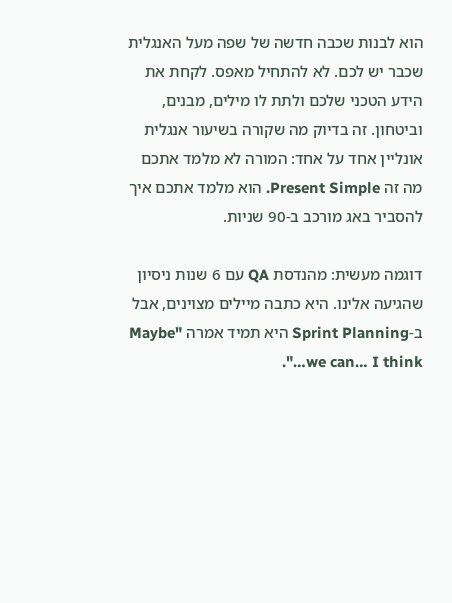הוא לבנות שכבה חדשה של שפה מעל האנגלית שכבר יש לכם. לא להתחיל מאפס. לקחת את הידע הטכני שלכם ולתת לו מילים, מבנים, וביטחון. זה בדיוק מה שקורה בשיעור אנגלית אונליין אחד על אחד: המורה לא מלמד אתכם מה זה Present Simple. הוא מלמד אתכם איך להסביר באג מורכב ב-90 שניות.

דוגמה מעשית: מהנדסת QA עם 6 שנות ניסיון שהגיעה אלינו. היא כתבה מיילים מצוינים, אבל ב-Sprint Planning היא תמיד אמרה "Maybe we can… I think…".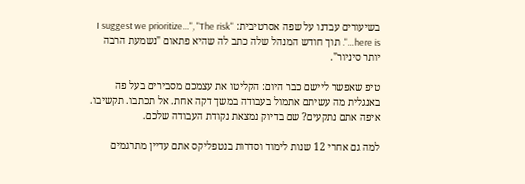בשיעורים עבדנו על שפה אסרטיבית: "I suggest we prioritize…", "The risk here is…". תוך חודש המנהל שלה כתב לה שהיא פתאום "נשמעת הרבה יותר סיניור".

טיפ שאפשר ליישם כבר היום: הקליטו את עצמכם מסבירים בעל פה באנגלית מה עשיתם אתמול בעבודה במשך דקה אחת. אל תכתבו. תקשיבו. איפה אתם נתקעים? שם בדיוק נמצאת נקודת העבודה שלכם.

למה גם אחרי 12 שנות לימוד וסדרות בנטפליקס אתם עדיין מתרגמים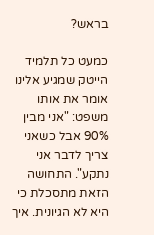בראש?

כמעט כל תלמיד הייטק שמגיע אלינו אומר את אותו משפט: "אני מבין 90% אבל כשאני צריך לדבר אני נתקע". התחושה הזאת מתסכלת כי היא לא הגיונית. איך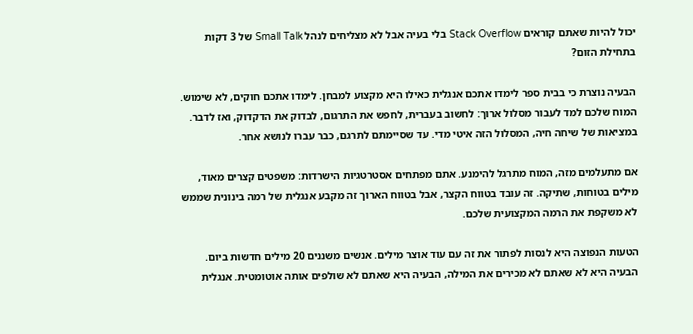יכול להיות שאתם קוראים Stack Overflow בלי בעיה אבל לא מצליחים לנהל Small Talk של 3 דקות בתחילת הזום?

הבעיה נוצרת כי בבית ספר לימדו אתכם אנגלית כאילו היא מקצוע למבחן. לימדו אתכם חוקים, לא שימוש. המוח שלכם למד לעבור מסלול ארוך: לחשוב בעברית, לחפש את התרגום, לבדוק את הדקדוק, ואז לדבר. במציאות של שיחה חיה, המסלול הזה איטי מדי. עד שסיימתם לתרגם, כבר עברו לנושא אחר.

אם מתעלמים מזה, המוח מתרגל להימנע. אתם מפתחים אסטרטגיות הישרדות: משפטים קצרים מאוד, מילים בטוחות, שתיקה. זה עובד בטווח הקצר, אבל בטווח הארוך זה מקבע אנגלית של רמה בינונית שממש לא משקפת את הרמה המקצועית שלכם.

הטעות הנפוצה היא לנסות לפתור את זה עם עוד אוצר מילים. אנשים משננים 20 מילים חדשות ביום. הבעיה היא לא שאתם לא מכירים את המילה, הבעיה היא שאתם לא שולפים אותה אוטומטית. אנגלית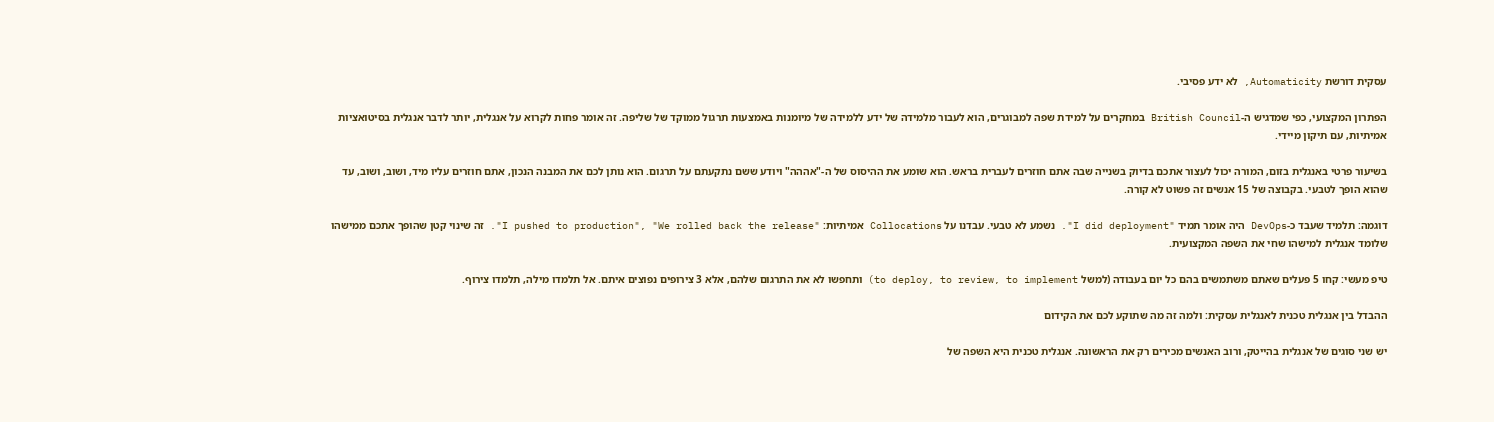עסקית דורשת Automaticity, לא ידע פסיבי.

הפתרון המקצועי, כפי שמדגיש ה-British Council במחקרים על למידת שפה למבוגרים, הוא לעבור מלמידה של ידע ללמידה של מיומנות באמצעות תרגול ממוקד של שליפה. זה אומר פחות לקרוא על אנגלית, יותר לדבר אנגלית בסיטואציות אמיתיות, עם תיקון מיידי.

בשיעור פרטי באנגלית בזום, המורה יכול לעצור אתכם בדיוק בשנייה שבה אתם חוזרים לעברית בראש. הוא שומע את ההיסוס של ה-"אההה" ויודע ששם נתקעתם על תרגום. הוא נותן לכם את המבנה הנכון, אתם חוזרים עליו מיד, ושוב, ושוב, עד שהוא הופך לטבעי. בקבוצה של 15 אנשים זה פשוט לא קורה.

דוגמה: תלמיד שעבד כ-DevOps היה אומר תמיד "I did deployment". נשמע לא טבעי. עבדנו על Collocations אמיתיות: "I pushed to production", "We rolled back the release". זה שינוי קטן שהופך אתכם ממישהו שלומד אנגלית למישהו שחי את השפה המקצועית.

טיפ מעשי: קחו 5 פעלים שאתם משתמשים בהם כל יום בעבודה (למשל to deploy, to review, to implement) ותחפשו לא את התרגום שלהם, אלא 3 צירופים נפוצים איתם. אל תלמדו מילה, תלמדו צירוף.

ההבדל בין אנגלית טכנית לאנגלית עסקית: ולמה זה מה שתוקע לכם את הקידום

יש שני סוגים של אנגלית בהייטק, ורוב האנשים מכירים רק את הראשונה. אנגלית טכנית היא השפה של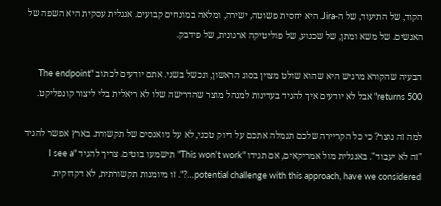הקוד, של התיעוד, של ה-Jira. היא יחסית פשוטה, ישירה, ומלאה במונחים קבועים. אנגלית עסקית היא השפה של האנשים. של משא ומתן, של שכנוע, של פוליטיקה ארגונית, של פידבק.

הבעיה שהקורא מרגיש היא שהוא שולט מצוין בסוג הראשון, ונכשל בשני. אתם יודעים לכתוב "The endpoint returns 500" אבל לא יודעים איך להגיד בעדינות למנהל מוצר שהדרישה שלו לא ריאלית בלי ליצור קונפליקט.

למה זה נוצר? כי כל הקריירה שלכם תגמלה אתכם על דיוק טכני, לא על ניואנסים של תקשורת. בארץ אפשר להגיד "זה לא יעבוד". באנגלית מול אמריקאים, אם תגידו "This won't work" תישמעו בוטים. צריך להגיד "I see a potential challenge with this approach, have we considered…?". זו מיומנות תקשורתית, לא דקדוקית.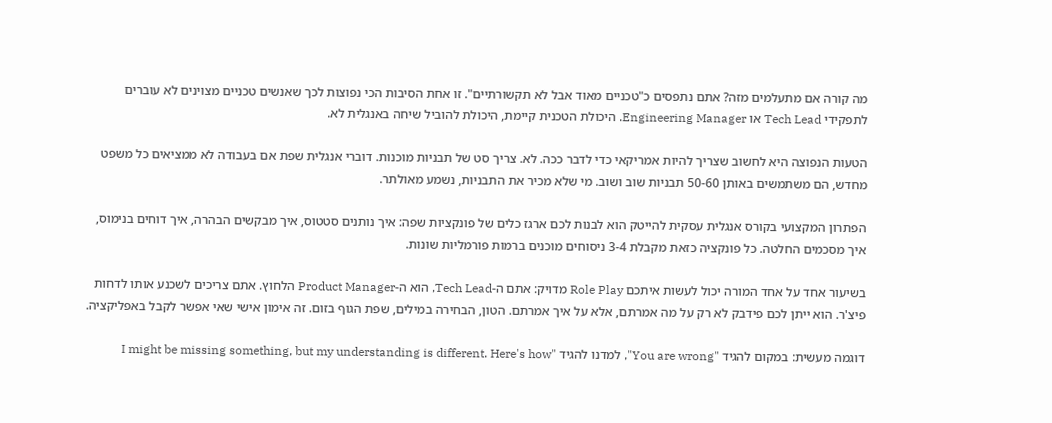מה קורה אם מתעלמים מזה? אתם נתפסים כ"טכניים מאוד אבל לא תקשורתיים". זו אחת הסיבות הכי נפוצות לכך שאנשים טכניים מצוינים לא עוברים לתפקידי Tech Lead או Engineering Manager. היכולת הטכנית קיימת, היכולת להוביל שיחה באנגלית לא.

הטעות הנפוצה היא לחשוב שצריך להיות אמריקאי כדי לדבר ככה. לא. צריך סט של תבניות מוכנות. דוברי אנגלית שפת אם בעבודה לא ממציאים כל משפט מחדש, הם משתמשים באותן 50-60 תבניות שוב ושוב. מי שלא מכיר את התבניות, נשמע מאולתר.

הפתרון המקצועי בקורס אנגלית עסקית להייטק הוא לבנות לכם ארגז כלים של פונקציות שפה: איך נותנים סטטוס, איך מבקשים הבהרה, איך דוחים בנימוס, איך מסכמים החלטה. כל פונקציה כזאת מקבלת 3-4 ניסוחים מוכנים ברמות פורמליות שונות.

בשיעור אחד על אחד המורה יכול לעשות איתכם Role Play מדויק: אתם ה-Tech Lead, הוא ה-Product Manager הלחוץ. אתם צריכים לשכנע אותו לדחות פיצ'ר. הוא ייתן לכם פידבק לא רק על מה אמרתם, אלא על איך אמרתם. הטון, הבחירה במילים, שפת הגוף בזום. זה אימון אישי שאי אפשר לקבל באפליקציה.

דוגמה מעשית: במקום להגיד "You are wrong", למדנו להגיד "I might be missing something, but my understanding is different. Here's how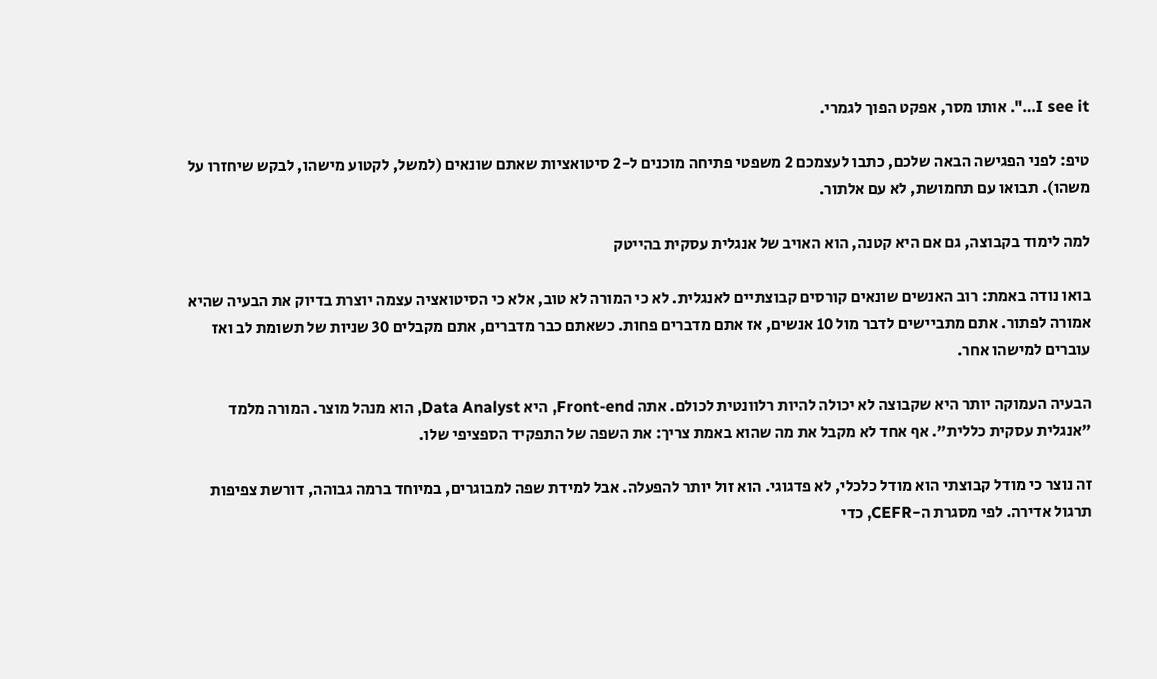I see it…". אותו מסר, אפקט הפוך לגמרי.

טיפ: לפני הפגישה הבאה שלכם, כתבו לעצמכם 2 משפטי פתיחה מוכנים ל-2 סיטואציות שאתם שונאים (למשל, לקטוע מישהו, לבקש שיחזרו על משהו). תבואו עם תחמושת, לא עם אלתור.

למה לימוד בקבוצה, גם אם היא קטנה, הוא האויב של אנגלית עסקית בהייטק

בואו נודה באמת: רוב האנשים שונאים קורסים קבוצתיים לאנגלית. לא כי המורה לא טוב, אלא כי הסיטואציה עצמה יוצרת בדיוק את הבעיה שהיא אמורה לפתור. אתם מתביישים לדבר מול 10 אנשים, אז אתם מדברים פחות. כשאתם כבר מדברים, אתם מקבלים 30 שניות של תשומת לב ואז עוברים למישהו אחר.

הבעיה העמוקה יותר היא שקבוצה לא יכולה להיות רלוונטית לכולם. אתה Front-end, היא Data Analyst, הוא מנהל מוצר. המורה מלמד "אנגלית עסקית כללית". אף אחד לא מקבל את מה שהוא באמת צריך: את השפה של התפקיד הספציפי שלו.

זה נוצר כי מודל קבוצתי הוא מודל כלכלי, לא פדגוגי. הוא זול יותר להפעלה. אבל למידת שפה למבוגרים, במיוחד ברמה גבוהה, דורשת צפיפות תרגול אדירה. לפי מסגרת ה-CEFR, כדי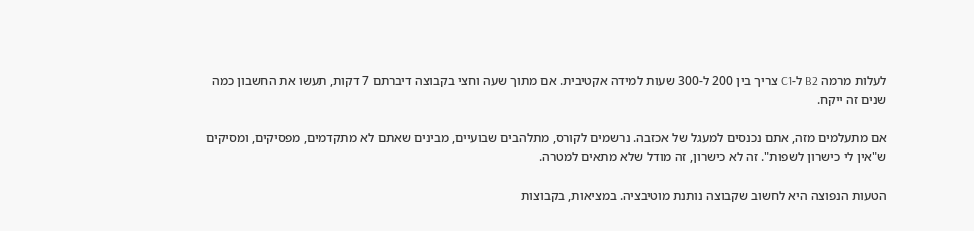לעלות מרמה B2 ל-C1 צריך בין 200 ל-300 שעות למידה אקטיבית. אם מתוך שעה וחצי בקבוצה דיברתם 7 דקות, תעשו את החשבון כמה שנים זה ייקח.

אם מתעלמים מזה, אתם נכנסים למעגל של אכזבה. נרשמים לקורס, מתלהבים שבועיים, מבינים שאתם לא מתקדמים, מפסיקים, ומסיקים ש"אין לי כישרון לשפות". זה לא כישרון, זה מודל שלא מתאים למטרה.

הטעות הנפוצה היא לחשוב שקבוצה נותנת מוטיבציה. במציאות, בקבוצות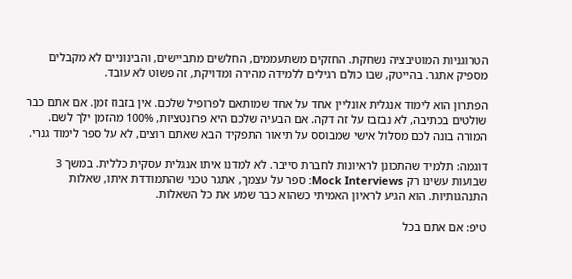הטרוגניות המוטיבציה נשחקת. החזקים משתעממים, החלשים מתביישים, והבינוניים לא מקבלים מספיק אתגר. בהייטק, שבו כולם רגילים ללמידה מהירה ומדויקת, זה פשוט לא עובד.

הפתרון הוא לימוד אנגלית אונליין אחד על אחד שמותאם לפרופיל שלכם. אין בזבוז זמן. אם אתם כבר שולטים בכתיבה, לא נבזבז על זה דקה. אם הבעיה שלכם היא פרזנטציות, 100% מהזמן ילך לשם. המורה בונה לכם מסלול אישי שמבוסס על תיאור התפקיד הבא שאתם רוצים, לא על ספר לימוד גנרי.

דוגמה: תלמיד שהתכונן לראיונות לחברת סייבר. לא למדנו איתו אנגלית עסקית כללית. במשך 3 שבועות עשינו רק Mock Interviews: ספר על עצמך, אתגר טכני שהתמודדת איתו, שאלות התנהגותיות. הוא הגיע לראיון האמיתי כשהוא כבר שמע את כל השאלות.

טיפ: אם אתם בכל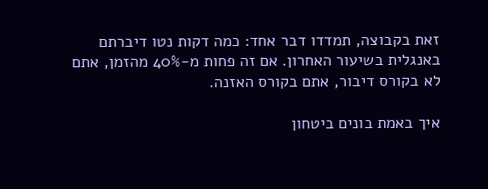זאת בקבוצה, תמדדו דבר אחד: כמה דקות נטו דיברתם באנגלית בשיעור האחרון. אם זה פחות מ-40% מהזמן, אתם לא בקורס דיבור, אתם בקורס האזנה.

איך באמת בונים ביטחון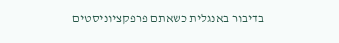בדיבור באנגלית כשאתם פרפקציוניסטים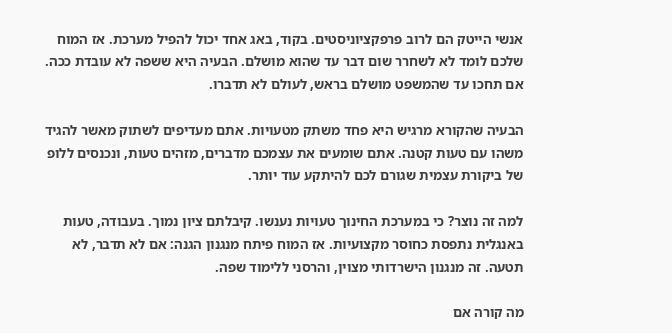אנשי הייטק הם לרוב פרפקציוניסטים. בקוד, באג אחד יכול להפיל מערכת. אז המוח שלכם לומד לא לשחרר שום דבר עד שהוא מושלם. הבעיה היא ששפה לא עובדת ככה. אם תחכו עד שהמשפט מושלם בראש, לעולם לא תדברו.

הבעיה שהקורא מרגיש היא פחד משתק מטעויות. אתם מעדיפים לשתוק מאשר להגיד משהו עם טעות קטנה. אתם שומעים את עצמכם מדברים, מזהים טעות, ונכנסים ללופ של ביקורת עצמית שגורם לכם להיתקע עוד יותר.

למה זה נוצר? כי במערכת החינוך טעויות נענשו. קיבלתם ציון נמוך. בעבודה, טעות באנגלית נתפסת כחוסר מקצועיות. אז המוח פיתח מנגנון הגנה: אם לא תדבר, לא תטעה. זה מנגנון הישרדותי מצוין, והרסני ללימוד שפה.

מה קורה אם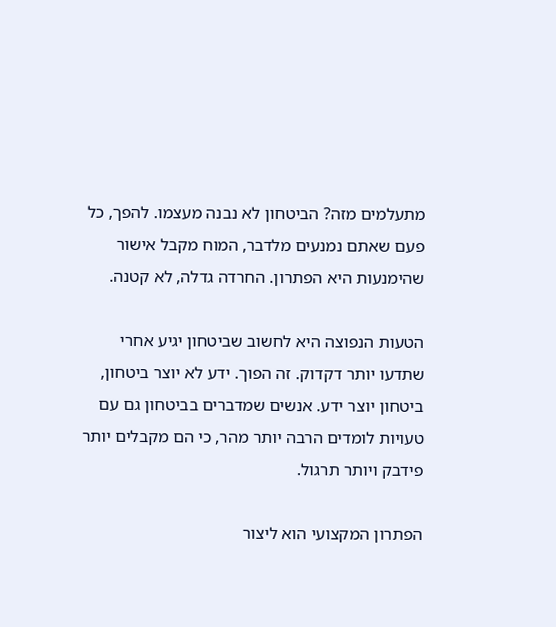מתעלמים מזה? הביטחון לא נבנה מעצמו. להפך, כל פעם שאתם נמנעים מלדבר, המוח מקבל אישור שהימנעות היא הפתרון. החרדה גדלה, לא קטנה.

הטעות הנפוצה היא לחשוב שביטחון יגיע אחרי שתדעו יותר דקדוק. זה הפוך. ידע לא יוצר ביטחון, ביטחון יוצר ידע. אנשים שמדברים בביטחון גם עם טעויות לומדים הרבה יותר מהר, כי הם מקבלים יותר פידבק ויותר תרגול.

הפתרון המקצועי הוא ליצור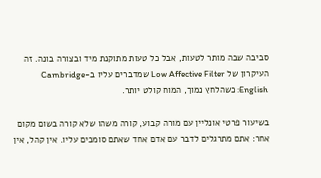סביבה שבה מותר לטעות, אבל כל טעות מתוקנת מיד ובצורה בונה. זה העיקרון של Low Affective Filter שמדברים עליו ב-Cambridge English: כשהלחץ נמוך, המוח קולט יותר.

בשיעור פרטי אונליין עם מורה קבוע, קורה משהו שלא קורה בשום מקום אחר: אתם מתרגלים לדבר עם אדם אחד שאתם סומכים עליו. אין קהל, אין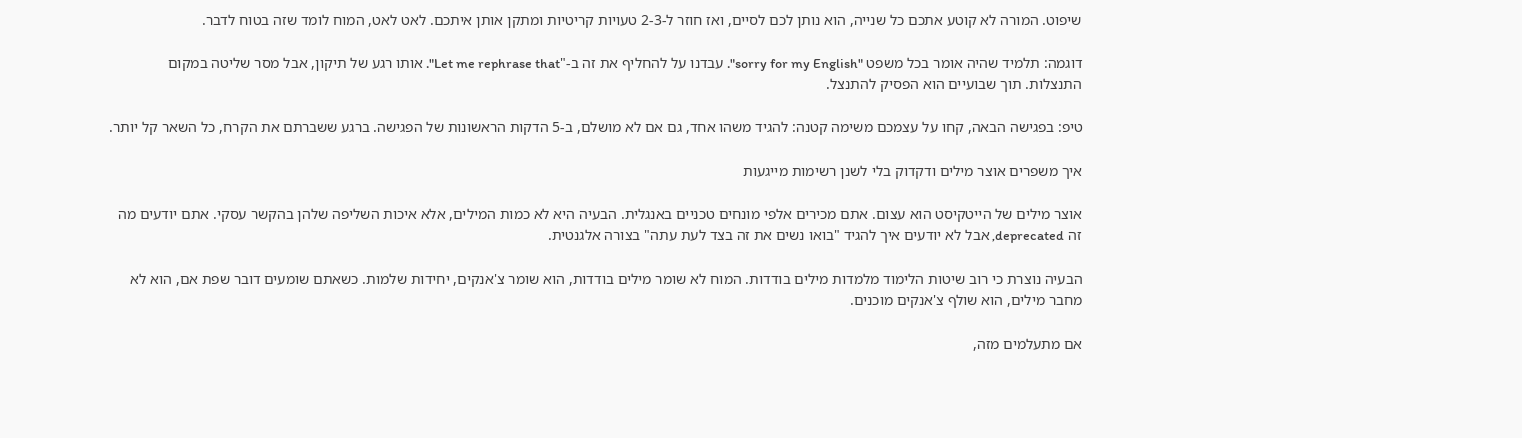שיפוט. המורה לא קוטע אתכם כל שנייה, הוא נותן לכם לסיים, ואז חוזר ל-2-3 טעויות קריטיות ומתקן אותן איתכם. לאט לאט, המוח לומד שזה בטוח לדבר.

דוגמה: תלמיד שהיה אומר בכל משפט "sorry for my English". עבדנו על להחליף את זה ב-"Let me rephrase that". אותו רגע של תיקון, אבל מסר שליטה במקום התנצלות. תוך שבועיים הוא הפסיק להתנצל.

טיפ: בפגישה הבאה, קחו על עצמכם משימה קטנה: להגיד משהו אחד, גם אם לא מושלם, ב-5 הדקות הראשונות של הפגישה. ברגע ששברתם את הקרח, כל השאר קל יותר.

איך משפרים אוצר מילים ודקדוק בלי לשנן רשימות מייגעות

אוצר מילים של הייטקיסט הוא עצום. אתם מכירים אלפי מונחים טכניים באנגלית. הבעיה היא לא כמות המילים, אלא איכות השליפה שלהן בהקשר עסקי. אתם יודעים מה זה deprecated, אבל לא יודעים איך להגיד "בואו נשים את זה בצד לעת עתה" בצורה אלגנטית.

הבעיה נוצרת כי רוב שיטות הלימוד מלמדות מילים בודדות. המוח לא שומר מילים בודדות, הוא שומר צ'אנקים, יחידות שלמות. כשאתם שומעים דובר שפת אם, הוא לא מחבר מילים, הוא שולף צ'אנקים מוכנים.

אם מתעלמים מזה,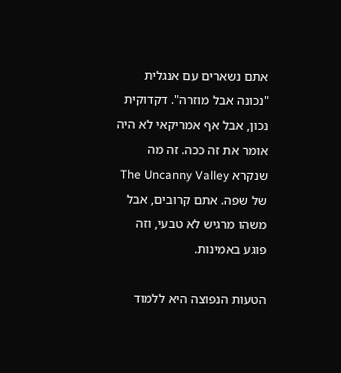אתם נשארים עם אנגלית "נכונה אבל מוזרה". דקדוקית נכון, אבל אף אמריקאי לא היה אומר את זה ככה. זה מה שנקרא The Uncanny Valley של שפה. אתם קרובים, אבל משהו מרגיש לא טבעי, וזה פוגע באמינות.

הטעות הנפוצה היא ללמוד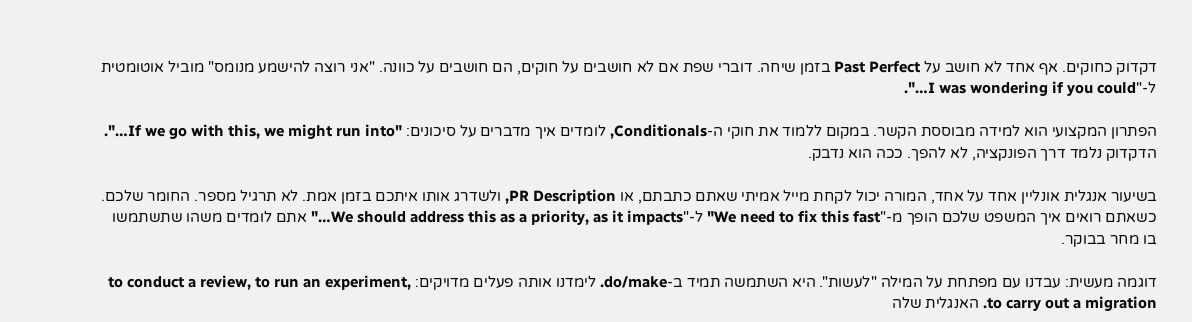דקדוק כחוקים. אף אחד לא חושב על Past Perfect בזמן שיחה. דוברי שפת אם לא חושבים על חוקים, הם חושבים על כוונה. "אני רוצה להישמע מנומס" מוביל אוטומטית ל-"I was wondering if you could…".

הפתרון המקצועי הוא למידה מבוססת הקשר. במקום ללמוד את חוקי ה-Conditionals, לומדים איך מדברים על סיכונים: "If we go with this, we might run into…". הדקדוק נלמד דרך הפונקציה, לא להפך. ככה הוא נדבק.

בשיעור אנגלית אונליין אחד על אחד, המורה יכול לקחת מייל אמיתי שאתם כתבתם, או PR Description, ולשדרג אותו איתכם בזמן אמת. לא תרגיל מספר. החומר שלכם. כשאתם רואים איך המשפט שלכם הופך מ-"We need to fix this fast" ל-"We should address this as a priority, as it impacts…" אתם לומדים משהו שתשתמשו בו מחר בבוקר.

דוגמה מעשית: עבדנו עם מפתחת על המילה "לעשות". היא השתמשה תמיד ב-do/make. לימדנו אותה פעלים מדויקים: to conduct a review, to run an experiment, to carry out a migration. האנגלית שלה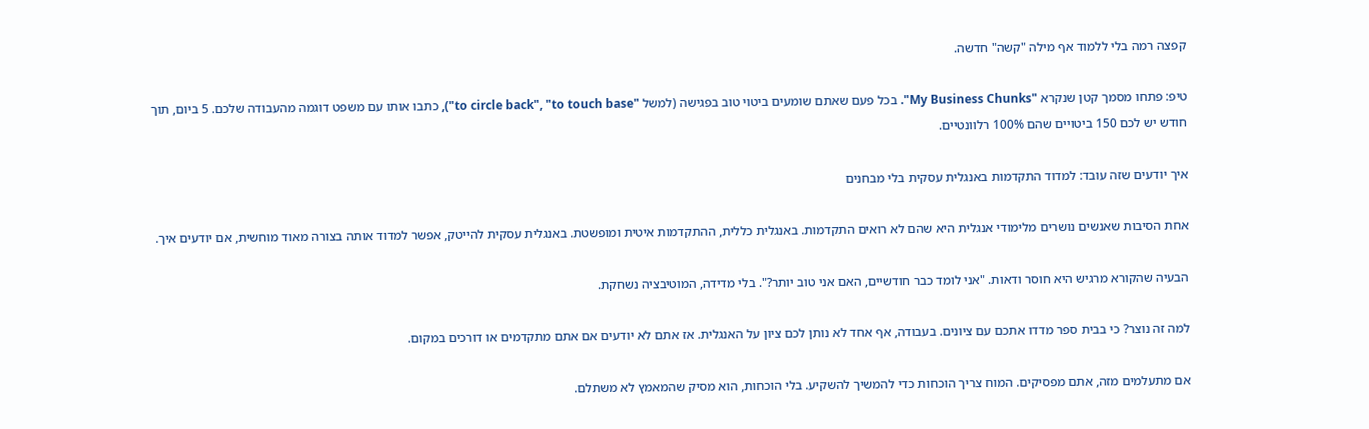קפצה רמה בלי ללמוד אף מילה "קשה" חדשה.

טיפ: פתחו מסמך קטן שנקרא "My Business Chunks". בכל פעם שאתם שומעים ביטוי טוב בפגישה (למשל "to circle back", "to touch base"), כתבו אותו עם משפט דוגמה מהעבודה שלכם. 5 ביום, תוך חודש יש לכם 150 ביטויים שהם 100% רלוונטיים.

איך יודעים שזה עובד: למדוד התקדמות באנגלית עסקית בלי מבחנים

אחת הסיבות שאנשים נושרים מלימודי אנגלית היא שהם לא רואים התקדמות. באנגלית כללית, ההתקדמות איטית ומופשטת. באנגלית עסקית להייטק, אפשר למדוד אותה בצורה מאוד מוחשית, אם יודעים איך.

הבעיה שהקורא מרגיש היא חוסר ודאות. "אני לומד כבר חודשיים, האם אני טוב יותר?". בלי מדידה, המוטיבציה נשחקת.

למה זה נוצר? כי בבית ספר מדדו אתכם עם ציונים. בעבודה, אף אחד לא נותן לכם ציון על האנגלית. אז אתם לא יודעים אם אתם מתקדמים או דורכים במקום.

אם מתעלמים מזה, אתם מפסיקים. המוח צריך הוכחות כדי להמשיך להשקיע. בלי הוכחות, הוא מסיק שהמאמץ לא משתלם.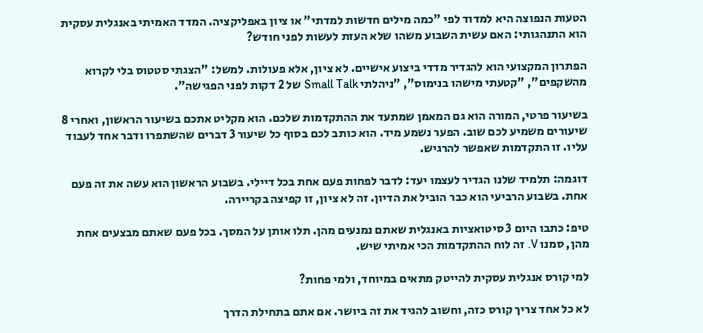הטעות הנפוצה היא למדוד לפי "כמה מילים חדשות למדתי" או ציון באפליקציה. המדד האמיתי באנגלית עסקית הוא התנהגותי: האם עשית השבוע משהו שלא העזת לעשות לפני חודש?

הפתרון המקצועי הוא להגדיר מדדי ביצוע אישיים. לא ציון, אלא פעולות. למשל: "הצגתי סטטוס בלי לקרוא מהשקפים", "קטעתי מישהו בנימוס", "ניהלתי Small Talk של 2 דקות לפני הפגישה".

בשיעור פרטי, המורה הוא גם המאמן שמתעד את ההתקדמות שלכם. הוא מקליט אתכם בשיעור הראשון, ואחרי 8 שיעורים משמיע לכם שוב. הפער נשמע מיד. הוא כותב לכם בסוף כל שיעור 3 דברים שהשתפרו ודבר אחד לעבוד עליו. זו התקדמות שאפשר להרגיש.

דוגמה: תלמיד שלנו הגדיר לעצמו יעד: לדבר לפחות פעם אחת בכל דיילי. בשבוע הראשון הוא עשה את זה פעם אחת. בשבוע הרביעי הוא כבר הוביל את הדיון. זה לא ציון, זו קפיצה בקריירה.

טיפ: כתבו היום 3 סיטואציות באנגלית שאתם נמנעים מהן. תלו אותן על המסך. בכל פעם שאתם מבצעים אחת מהן, סמנו V. זה לוח ההתקדמות הכי אמיתי שיש.

למי קורס אנגלית עסקית להייטק מתאים במיוחד, ולמי פחות?

לא כל אחד צריך קורס כזה, וחשוב להגיד את זה ביושר. אם אתם בתחילת הדרך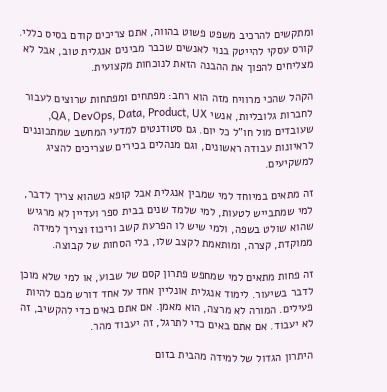ומתקשים להרכיב משפט פשוט בהווה, אתם צריכים קודם בסיס כללי. קורס עסקי להייטק בנוי לאנשים שכבר מבינים אנגלית טוב, אבל לא מצליחים להפוך את ההבנה הזאת לנוכחות מקצועית.

הקהל שהכי מרוויח מזה הוא רחב: מפתחים ומפתחות שרוצים לעבור לחברות גלובליות, אנשי QA, DevOps, Data, Product, UX, שעובדים מול חו"ל כל יום. גם סטודנטים למדעי המחשב שמתכוננים לראיונות עבודה ראשונים, וגם מנהלים בכירים שצריכים להציג למשקיעים.

זה מתאים במיוחד למי שמבין אנגלית אבל קופא כשהוא צריך לדבר, למי שמתבייש לטעות, למי שלמד שנים בבית ספר ועדיין לא מרגיש שהוא שולט בשפה, ולמי שיש לו הפרעת קשב וריכוז וצריך למידה ממוקדת, קצרה, ומותאמת לקצב שלו, בלי הסחות של קבוצה.

זה פחות מתאים למי שמחפש פתרון קסם של שבוע, או למי שלא מוכן לדבר בשיעור. לימוד אנגלית אונליין אחד על אחד דורש מכם להיות פעילים. המורה לא מרצה, הוא מאמן. אם אתם באים כדי להקשיב, זה לא יעבוד. אם אתם באים כדי לתרגל, זה יעבוד מהר.

היתרון הגדול של למידה מהבית בזום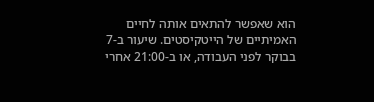הוא שאפשר להתאים אותה לחיים האמיתיים של הייטקיסטים. שיעור ב-7 בבוקר לפני העבודה, או ב-21:00 אחרי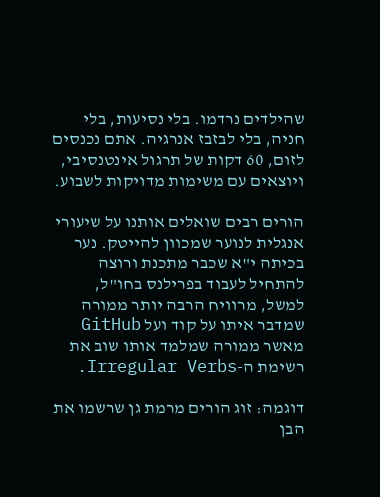שהילדים נרדמו. בלי נסיעות, בלי חניה, בלי לבזבז אנרגיה. אתם נכנסים לזום, 60 דקות של תרגול אינטנסיבי, ויוצאים עם משימות מדויקות לשבוע.

הורים רבים שואלים אותנו על שיעורי אנגלית לנוער שמכוון להייטק. נער בכיתה י"א שכבר מתכנת ורוצה להתחיל לעבוד בפרילנס בחו"ל, למשל, מרוויח הרבה יותר ממורה שמדבר איתו על קוד ועל GitHub מאשר ממורה שמלמד אותו שוב את רשימת ה-Irregular Verbs.

דוגמה: זוג הורים מרמת גן שרשמו את הבן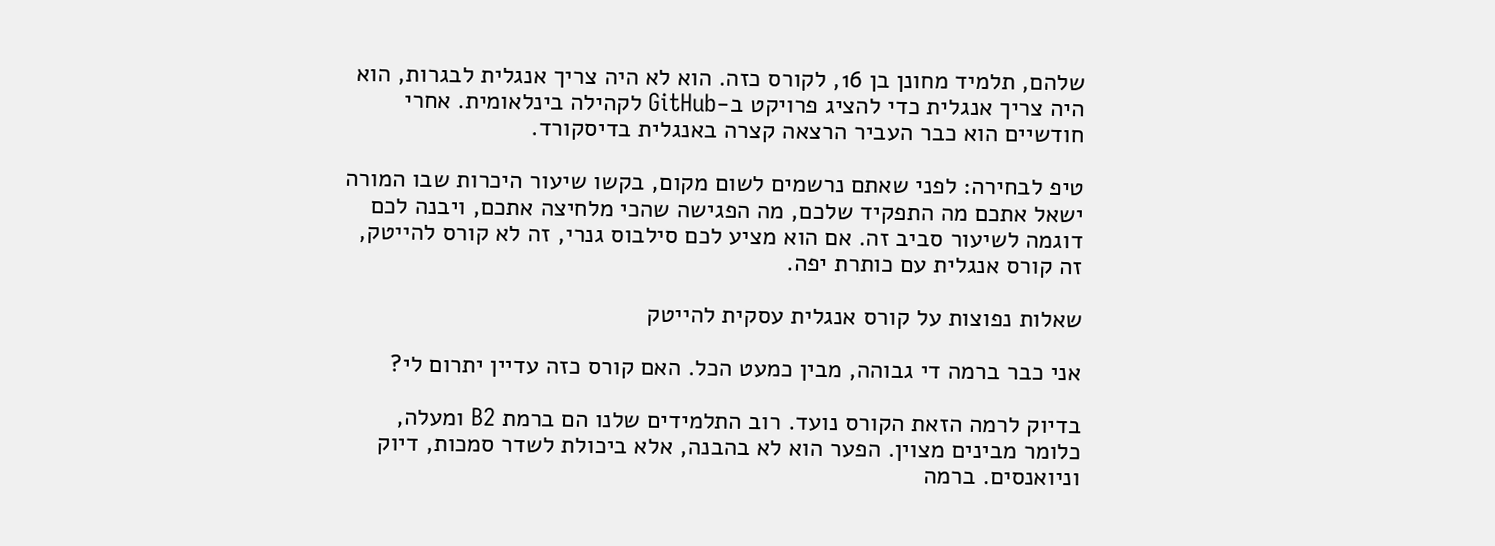שלהם, תלמיד מחונן בן 16, לקורס כזה. הוא לא היה צריך אנגלית לבגרות, הוא היה צריך אנגלית כדי להציג פרויקט ב-GitHub לקהילה בינלאומית. אחרי חודשיים הוא כבר העביר הרצאה קצרה באנגלית בדיסקורד.

טיפ לבחירה: לפני שאתם נרשמים לשום מקום, בקשו שיעור היכרות שבו המורה ישאל אתכם מה התפקיד שלכם, מה הפגישה שהכי מלחיצה אתכם, ויבנה לכם דוגמה לשיעור סביב זה. אם הוא מציע לכם סילבוס גנרי, זה לא קורס להייטק, זה קורס אנגלית עם כותרת יפה.

שאלות נפוצות על קורס אנגלית עסקית להייטק

אני כבר ברמה די גבוהה, מבין כמעט הכל. האם קורס כזה עדיין יתרום לי?

בדיוק לרמה הזאת הקורס נועד. רוב התלמידים שלנו הם ברמת B2 ומעלה, כלומר מבינים מצוין. הפער הוא לא בהבנה, אלא ביכולת לשדר סמכות, דיוק וניואנסים. ברמה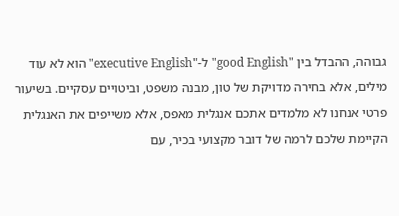גבוהה, ההבדל בין "good English" ל-"executive English" הוא לא עוד מילים, אלא בחירה מדויקת של טון, מבנה משפט, וביטויים עסקיים. בשיעור פרטי אנחנו לא מלמדים אתכם אנגלית מאפס, אלא משייפים את האנגלית הקיימת שלכם לרמה של דובר מקצועי בכיר, עם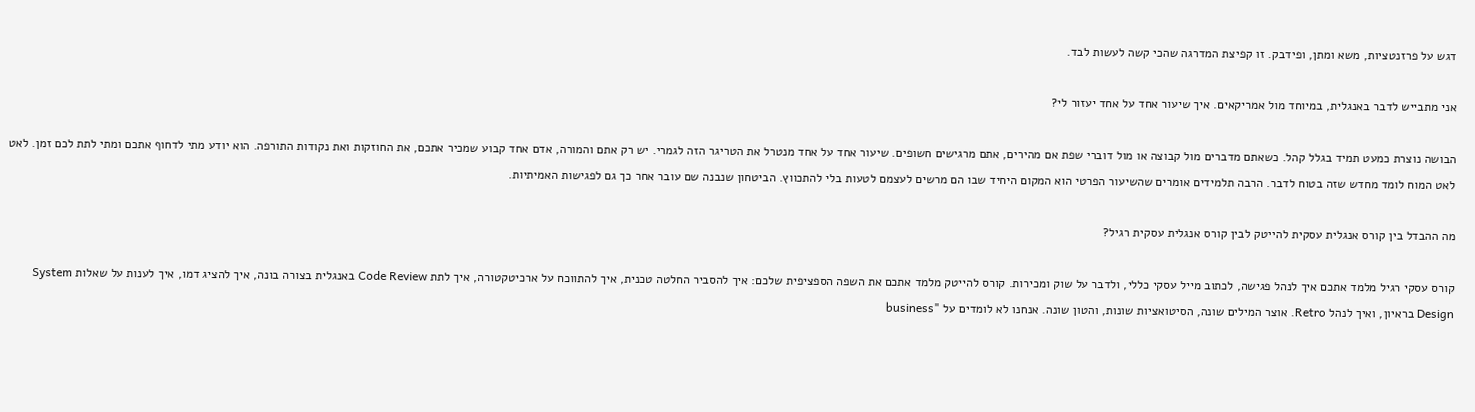דגש על פרזנטציות, משא ומתן, ופידבק. זו קפיצת המדרגה שהכי קשה לעשות לבד.

אני מתבייש לדבר באנגלית, במיוחד מול אמריקאים. איך שיעור אחד על אחד יעזור לי?

הבושה נוצרת כמעט תמיד בגלל קהל. כשאתם מדברים מול קבוצה או מול דוברי שפת אם מהירים, אתם מרגישים חשופים. שיעור אחד על אחד מנטרל את הטריגר הזה לגמרי. יש רק אתם והמורה, אדם אחד קבוע שמכיר אתכם, את החוזקות ואת נקודות התורפה. הוא יודע מתי לדחוף אתכם ומתי לתת לכם זמן. לאט לאט המוח לומד מחדש שזה בטוח לדבר. הרבה תלמידים אומרים שהשיעור הפרטי הוא המקום היחיד שבו הם מרשים לעצמם לטעות בלי להתכווץ. הביטחון שנבנה שם עובר אחר כך גם לפגישות האמיתיות.

מה ההבדל בין קורס אנגלית עסקית להייטק לבין קורס אנגלית עסקית רגיל?

קורס עסקי רגיל מלמד אתכם איך לנהל פגישה, לכתוב מייל עסקי כללי, ולדבר על שוק ומכירות. קורס להייטק מלמד אתכם את השפה הספציפית שלכם: איך להסביר החלטה טכנית, איך להתווכח על ארכיטקטורה, איך לתת Code Review באנגלית בצורה בונה, איך להציג דמו, איך לענות על שאלות System Design בראיון, ואיך לנהל Retro. אוצר המילים שונה, הסיטואציות שונות, והטון שונה. אנחנו לא לומדים על "business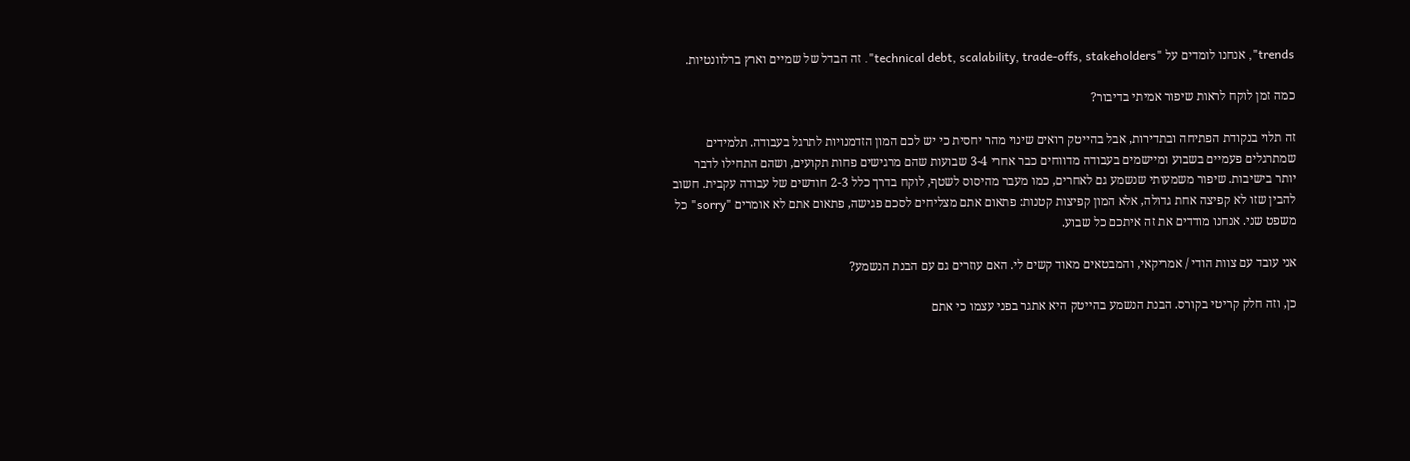trends", אנחנו לומדים על "technical debt, scalability, trade-offs, stakeholders". זה הבדל של שמיים וארץ ברלוונטיות.

כמה זמן לוקח לראות שיפור אמיתי בדיבור?

זה תלוי בנקודת הפתיחה ובתדירות, אבל בהייטק רואים שינוי מהר יחסית כי יש לכם המון הזדמנויות לתרגל בעבודה. תלמידים שמתרגלים פעמיים בשבוע ומיישמים בעבודה מדווחים כבר אחרי 3-4 שבועות שהם מרגישים פחות תקועים, ושהם התחילו לדבר יותר בישיבות. שיפור משמעותי שנשמע גם לאחרים, כמו מעבר מהיסוס לשטף, לוקח בדרך כלל 2-3 חודשים של עבודה עקבית. חשוב להבין שזו לא קפיצה אחת גדולה, אלא המון קפיצות קטנות: פתאום אתם מצליחים לסכם פגישה, פתאום אתם לא אומרים "sorry" כל משפט שני. אנחנו מודדים את זה איתכם כל שבוע.

אני עובד עם צוות הודי / אמריקאי, והמבטאים מאוד קשים לי. האם עוזרים גם עם הבנת הנשמע?

כן, וזה חלק קריטי בקורס. הבנת הנשמע בהייטק היא אתגר בפני עצמו כי אתם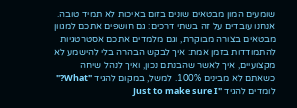שומעים המון מבטאים שונים בזום באיכות לא תמיד טובה. אנחנו עובדים על זה בשתי דרכים: גם חושפים אתכם למגוון מבטאים בצורה מבוקרת, וגם מלמדים אתכם אסטרטגיות להתמודדות בזמן אמת: איך לבקש הבהרה בלי להישמע לא מקצועיים, איך לאשר שהבנתם נכון, ואיך לנהל שיחה כשאתם לא מבינים 100%. למשל, במקום להגיד "What?" לומדים להגיד "Just to make sure I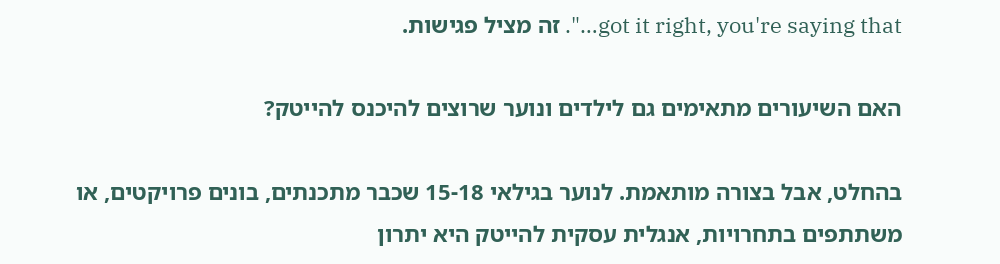got it right, you're saying that…". זה מציל פגישות.

האם השיעורים מתאימים גם לילדים ונוער שרוצים להיכנס להייטק?

בהחלט, אבל בצורה מותאמת. לנוער בגילאי 15-18 שכבר מתכנתים, בונים פרויקטים, או משתתפים בתחרויות, אנגלית עסקית להייטק היא יתרון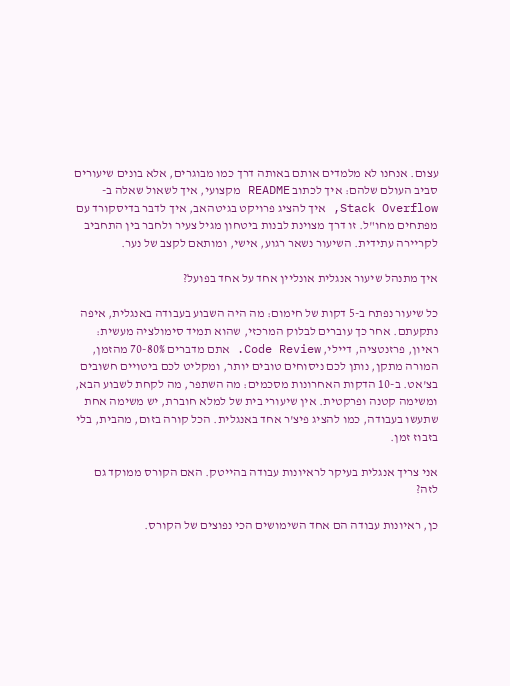עצום. אנחנו לא מלמדים אותם באותה דרך כמו מבוגרים, אלא בונים שיעורים סביב העולם שלהם: איך לכתוב README מקצועי, איך לשאול שאלה ב-Stack Overflow, איך להציג פרויקט בגיטהאב, איך לדבר בדיסקורד עם מפתחים מחו"ל. זו דרך מצוינת לבנות ביטחון מגיל צעיר ולחבר בין התחביב לקריירה עתידית. השיעור נשאר רגוע, אישי, ומותאם לקצב של נער.

איך מתנהל שיעור אנגלית אונליין אחד על אחד בפועל?

כל שיעור נפתח ב-5 דקות של חימום: מה היה השבוע בעבודה באנגלית, איפה נתקעתם. אחר כך עוברים לבלוק המרכזי, שהוא תמיד סימולציה מעשית: ראיון, פרזנטציה, דיילי, Code Review. אתם מדברים 70-80% מהזמן, המורה מתקן, נותן לכם ניסוחים טובים יותר, ומקליט לכם ביטויים חשובים בצ'אט. ב-10 הדקות האחרונות מסכמים: מה השתפר, מה לקחת לשבוע הבא, ומשימה קטנה ופרקטית. אין שיעורי בית של למלא חוברת, יש משימה אחת שתעשו בעבודה, כמו להציג פיצ'ר אחד באנגלית. הכל קורה בזום, מהבית, בלי בזבוז זמן.

אני צריך אנגלית בעיקר לראיונות עבודה בהייטק. האם הקורס ממוקד גם לזה?

כן, ראיונות עבודה הם אחד השימושים הכי נפוצים של הקורס.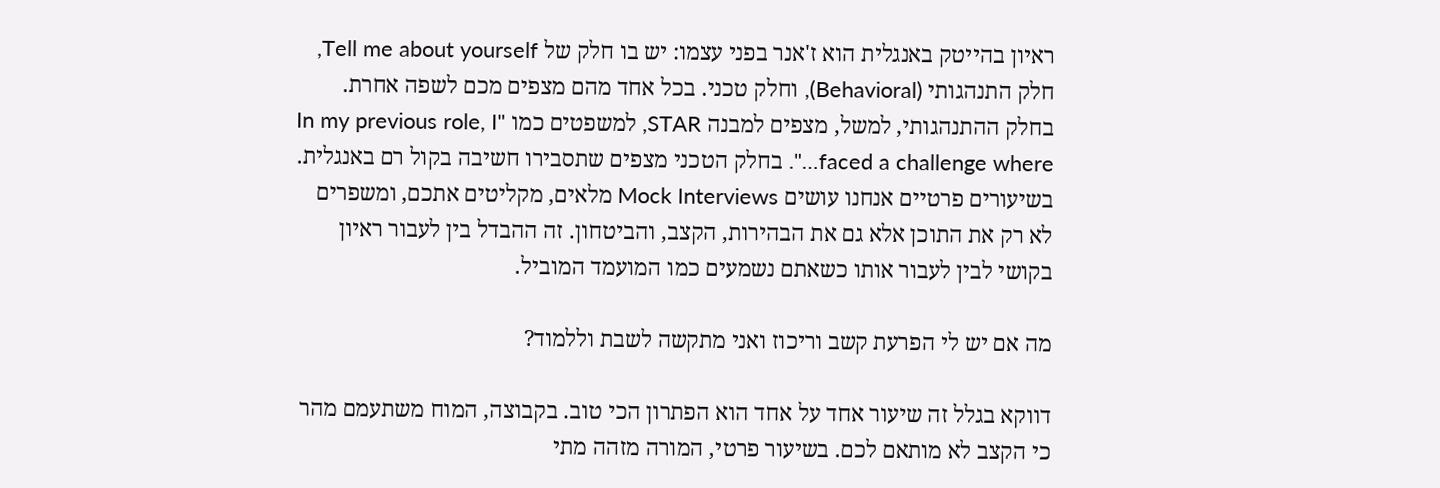ראיון בהייטק באנגלית הוא ז'אנר בפני עצמו: יש בו חלק של Tell me about yourself, חלק התנהגותי (Behavioral), וחלק טכני. בכל אחד מהם מצפים מכם לשפה אחרת. בחלק ההתנהגותי, למשל, מצפים למבנה STAR, למשפטים כמו "In my previous role, I faced a challenge where…". בחלק הטכני מצפים שתסבירו חשיבה בקול רם באנגלית. בשיעורים פרטיים אנחנו עושים Mock Interviews מלאים, מקליטים אתכם, ומשפרים לא רק את התוכן אלא גם את הבהירות, הקצב, והביטחון. זה ההבדל בין לעבור ראיון בקושי לבין לעבור אותו כשאתם נשמעים כמו המועמד המוביל.

מה אם יש לי הפרעת קשב וריכוז ואני מתקשה לשבת וללמוד?

דווקא בגלל זה שיעור אחד על אחד הוא הפתרון הכי טוב. בקבוצה, המוח משתעמם מהר כי הקצב לא מותאם לכם. בשיעור פרטי, המורה מזהה מתי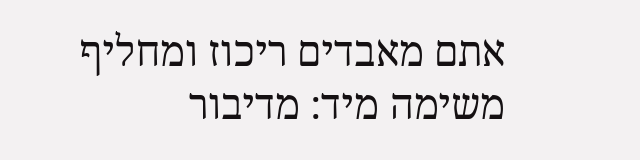אתם מאבדים ריכוז ומחליף משימה מיד: מדיבור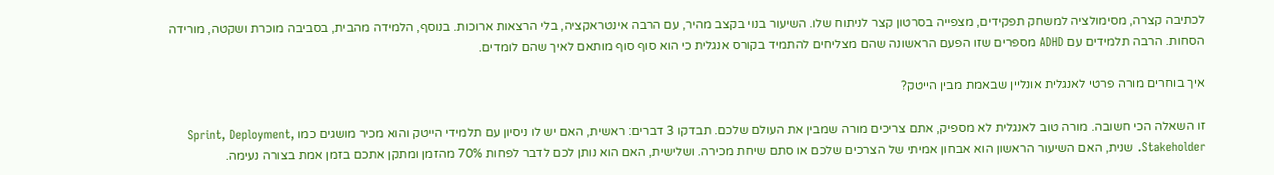לכתיבה קצרה, מסימולציה למשחק תפקידים, מצפייה בסרטון קצר לניתוח שלו. השיעור בנוי בקצב מהיר, עם הרבה אינטראקציה, בלי הרצאות ארוכות. בנוסף, הלמידה מהבית, בסביבה מוכרת ושקטה, מורידה הסחות. הרבה תלמידים עם ADHD מספרים שזו הפעם הראשונה שהם מצליחים להתמיד בקורס אנגלית כי הוא סוף סוף מותאם לאיך שהם לומדים.

איך בוחרים מורה פרטי לאנגלית אונליין שבאמת מבין הייטק?

זו השאלה הכי חשובה. מורה טוב לאנגלית לא מספיק, אתם צריכים מורה שמבין את העולם שלכם. תבדקו 3 דברים: ראשית, האם יש לו ניסיון עם תלמידי הייטק והוא מכיר מושגים כמו Sprint, Deployment, Stakeholder. שנית, האם השיעור הראשון הוא אבחון אמיתי של הצרכים שלכם או סתם שיחת מכירה. ושלישית, האם הוא נותן לכם לדבר לפחות 70% מהזמן ומתקן אתכם בזמן אמת בצורה נעימה.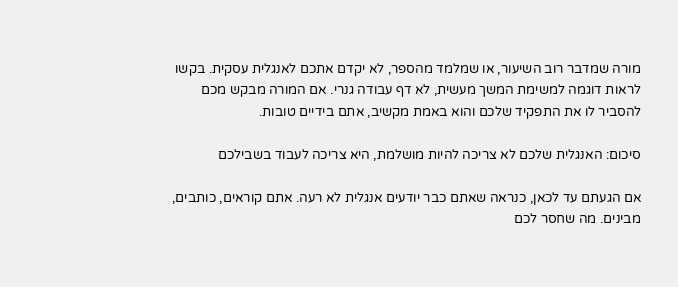מורה שמדבר רוב השיעור, או שמלמד מהספר, לא יקדם אתכם לאנגלית עסקית. בקשו לראות דוגמה למשימת המשך מעשית, לא דף עבודה גנרי. אם המורה מבקש מכם להסביר לו את התפקיד שלכם והוא באמת מקשיב, אתם בידיים טובות.

סיכום: האנגלית שלכם לא צריכה להיות מושלמת, היא צריכה לעבוד בשבילכם

אם הגעתם עד לכאן, כנראה שאתם כבר יודעים אנגלית לא רעה. אתם קוראים, כותבים, מבינים. מה שחסר לכם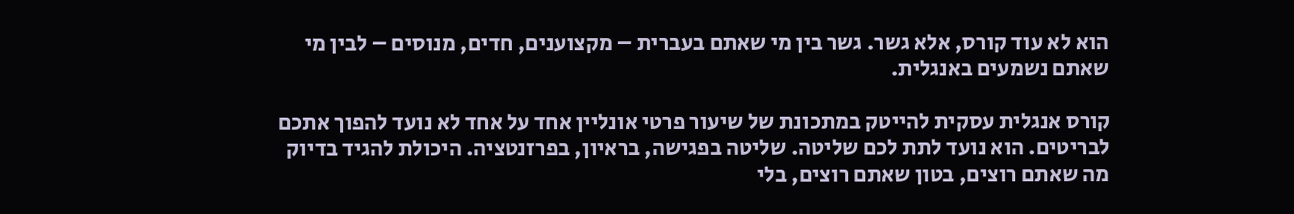הוא לא עוד קורס, אלא גשר. גשר בין מי שאתם בעברית – מקצוענים, חדים, מנוסים – לבין מי שאתם נשמעים באנגלית.

קורס אנגלית עסקית להייטק במתכונת של שיעור פרטי אונליין אחד על אחד לא נועד להפוך אתכם לבריטים. הוא נועד לתת לכם שליטה. שליטה בפגישה, בראיון, בפרזנטציה. היכולת להגיד בדיוק מה שאתם רוצים, בטון שאתם רוצים, בלי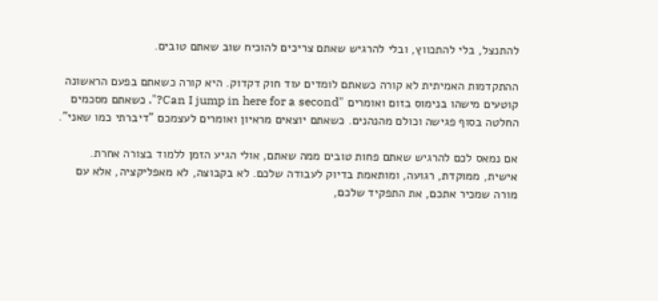להתנצל, בלי להתכווץ, ובלי להרגיש שאתם צריכים להוכיח שוב שאתם טובים.

ההתקדמות האמיתית לא קורה כשאתם לומדים עוד חוק דקדוק. היא קורה כשאתם בפעם הראשונה קוטעים מישהו בנימוס בזום ואומרים "Can I jump in here for a second?". כשאתם מסכמים החלטה בסוף פגישה וכולם מהנהנים. כשאתם יוצאים מראיון ואומרים לעצמכם "דיברתי כמו שאני".

אם נמאס לכם להרגיש שאתם פחות טובים ממה שאתם, אולי הגיע הזמן ללמוד בצורה אחרת. אישית, ממוקדת, רגועה, ומותאמת בדיוק לעבודה שלכם. לא בקבוצה, לא מאפליקציה, אלא עם מורה שמכיר אתכם, את התפקיד שלכם,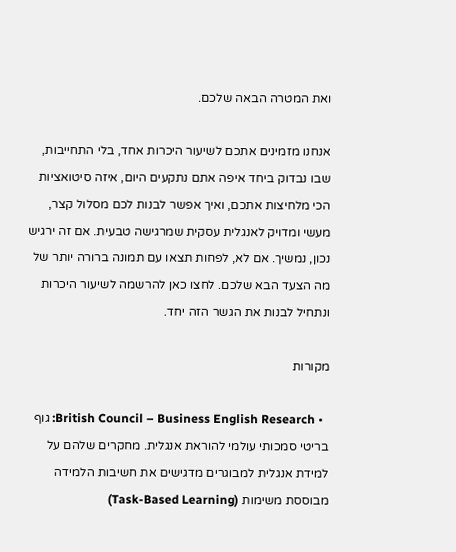ואת המטרה הבאה שלכם.

אנחנו מזמינים אתכם לשיעור היכרות אחד, בלי התחייבות, שבו נבדוק ביחד איפה אתם נתקעים היום, איזה סיטואציות הכי מלחיצות אתכם, ואיך אפשר לבנות לכם מסלול קצר, מעשי ומדויק לאנגלית עסקית שמרגישה טבעית. אם זה ירגיש נכון, נמשיך. אם לא, לפחות תצאו עם תמונה ברורה יותר של מה הצעד הבא שלכם. לחצו כאן להרשמה לשיעור היכרות ונתחיל לבנות את הגשר הזה יחד.

מקורות

  • British Council – Business English Research: גוף בריטי סמכותי עולמי להוראת אנגלית. מחקרים שלהם על למידת אנגלית למבוגרים מדגישים את חשיבות הלמידה מבוססת משימות (Task-Based Learning)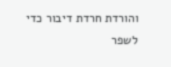והורדת חרדת דיבור כדי לשפר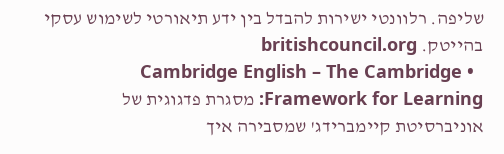שליפה. רלוונטי ישירות להבדל בין ידע תיאורטי לשימוש עסקי בהייטק. britishcouncil.org
  • Cambridge English – The Cambridge Framework for Learning: מסגרת פדגוגית של אוניברסיטת קיימברידג' שמסבירה איך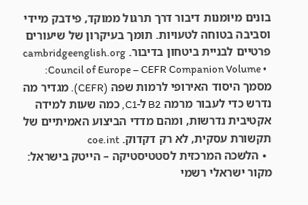בונים מיומנות דיבור דרך תרגול ממוקד, פידבק מיידי וסביבה בטוחה לטעויות. תומך בעיקרון של שיעורים פרטיים לבניית ביטחון בדיבור. cambridgeenglish.org
  • Council of Europe – CEFR Companion Volume: מסמך היסוד האירופי לרמות שפה (CEFR). מגדיר מה נדרש כדי לעבור מרמה B2 ל-C1, כמה שעות למידה אקטיבית נדרשות, ומהם מדדי הביצוע האמיתיים של תקשורת עסקית, לא רק דקדוק. coe.int
  • הלשכה המרכזית לסטטיסטיקה – הייטק בישראל: מקור ישראלי רשמי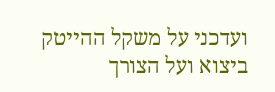ועדכני על משקל ההייטק ביצוא ועל הצורך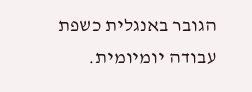הגובר באנגלית כשפת עבודה יומיומית.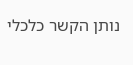נותן הקשר כלכלי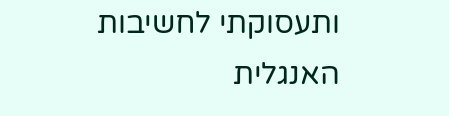ותעסוקתי לחשיבות האנגלית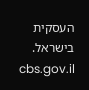העסקית בישראל. cbs.gov.il